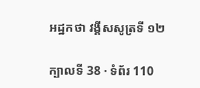អដ្ឋកថា វង្គីសសូត្រទី ១២

ក្បាលទី 38 · ទំព័រ 110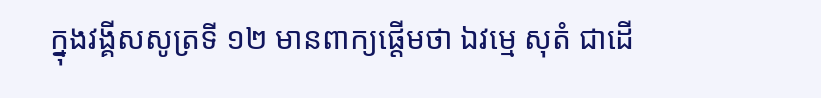ក្នុងវង្គីសសូត្រទី ១២ មានពាក្យផ្តើមថា ឯវម្មេ សុតំ ជាដើ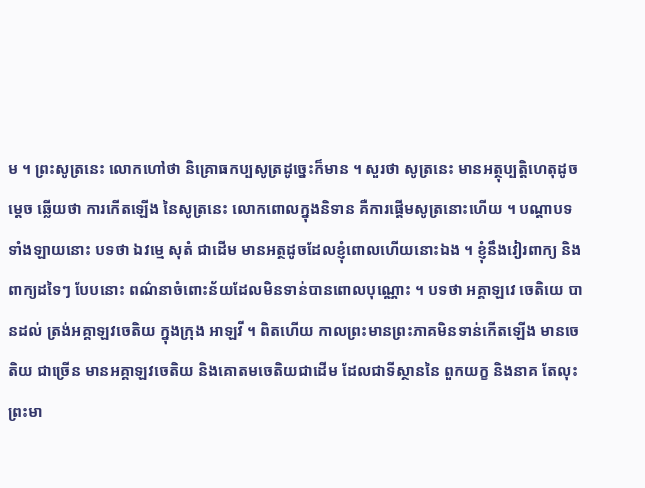ម ។ ព្រះសូត្រនេះ លោកហៅថា និគ្រោធកប្បសូត្រដូច្នេះក៏មាន ។ សួរថា សូត្រនេះ មានអត្ថុប្បត្តិហេតុដូចម្តេច ឆ្លើយថា ការកើតឡើង នៃសូត្រនេះ លោកពោលក្នុងនិទាន គឺការផ្តើមសូត្រនោះហើយ ។ បណ្តាបទទាំងឡាយនោះ បទថា ឯវម្មេ សុតំ ជាដើម មានអត្ថដូចដែលខ្ញុំពោលហើយនោះឯង ។ ខ្ញុំនឹងវៀរពាក្យ និងពាក្យដទៃៗ បែបនោះ ពណ៌នាចំពោះន័យដែលមិនទាន់បានពោលបុណ្ណោះ ។ បទថា អគ្គាឡវេ ចេតិយេ បានដល់ ត្រង់អគ្គាឡវចេតិយ ក្នុងក្រុង អាឡវី ។ ពិតហើយ កាលព្រះមានព្រះភាគមិនទាន់កើតឡើង មានចេតិយ ជាច្រើន មានអគ្គាឡវចេតិយ និងគោតមចេតិយជាដើម ដែលជាទីស្ថាននៃ ពួកយក្ខ និងនាគ តែលុះព្រះមា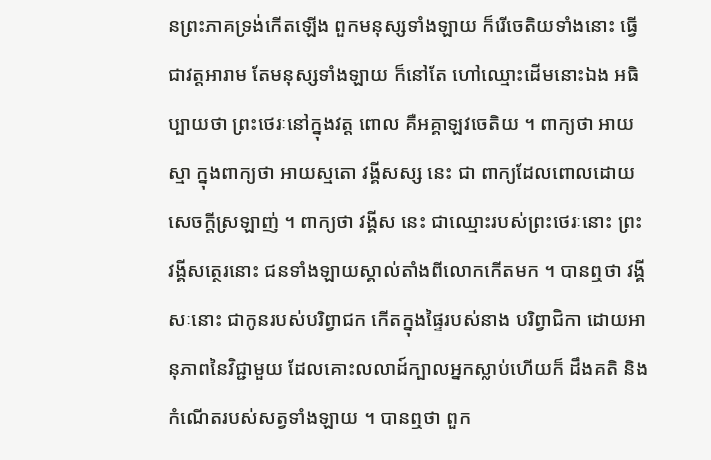នព្រះភាគទ្រង់កើតឡើង ពួកមនុស្សទាំងឡាយ ក៏រើចេតិយទាំងនោះ ធ្វើជាវត្តអារាម តែមនុស្សទាំងឡាយ ក៏នៅតែ ហៅឈ្មោះដើមនោះឯង អធិប្បាយថា ព្រះថេរៈនៅក្នុងវត្ត ពោល គឺអគ្គាឡវចេតិយ ។ ពាក្យថា អាយស្មា ក្នុងពាក្យថា អាយស្មតោ វង្គីសស្ស នេះ ជា ពាក្យដែលពោលដោយសេចក្តីស្រឡាញ់ ។ ពាក្យថា វង្គីស នេះ ជាឈ្មោះរបស់ព្រះថេរៈនោះ ព្រះវង្គីសត្ថេរនោះ ជនទាំងឡាយស្គាល់តាំងពីលោកកើតមក ។ បានឮថា វង្គីសៈនោះ ជាកូនរបស់បរិព្វាជក កើតក្នុងផ្ទៃរបស់នាង បរិព្វាជិកា ដោយអានុភាពនៃវិជ្ជាមួយ ដែលគោះលលាដ៍ក្បាលអ្នកស្លាប់ហើយក៏ ដឹងគតិ និងកំណើតរបស់សត្វទាំងឡាយ ។ បានឮថា ពួក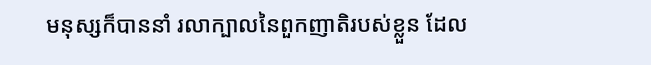មនុស្សក៏បាននាំ រលាក្បាលនៃពួកញាតិរបស់ខ្លួន ដែល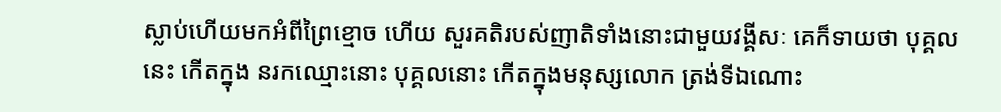ស្លាប់ហើយមកអំពីព្រៃខ្មោច ហើយ សួរគតិរបស់ញាតិទាំងនោះជាមួយវង្គីសៈ គេក៏ទាយថា បុគ្គលនេះ កើតក្នុង នរកឈ្មោះនោះ បុគ្គលនោះ កើតក្នុងមនុស្សលោក ត្រង់ទីឯណោះ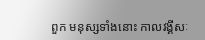ពួក មនុស្សទាំងនោះ កាលវង្គីសៈ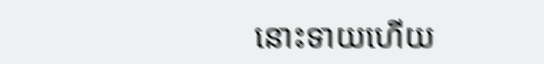នោះទាយហើយ